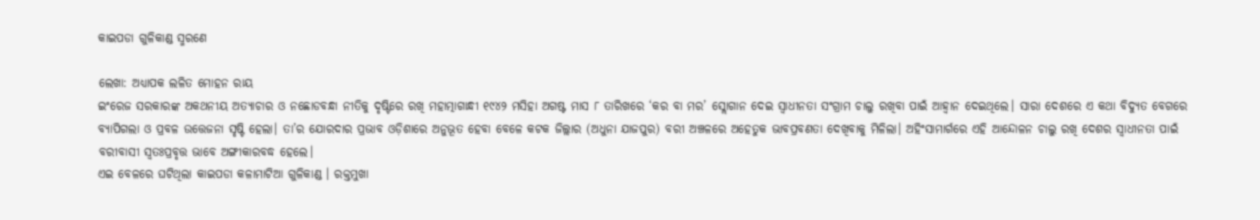କାଇପଡା ଗୁଳିକାଣ୍ଡ ସ୍ମରଣେ

ଲେଖା: ଅଧ୍ୟାପକ ଲଳିତ ମୋହନ ରାୟ
ଇଂରେଜ ସରକାରଙ୍କ ଅକଥନୀୟ ଅତ୍ୟାଚାର ଓ ନଛୋଡବନ୍ଧା ନୀତିକୁ ଦୃଷ୍ଟିରେ ରଖି ମହାତ୍ମାଗାନ୍ଧୀ ୧୯୪୨ ମସିହା ଅଗଷ୍ଟ ମାସ ୮ ତାରିଖରେ ‘କର ବା ମର’ ସ୍ଲୋଗାନ ଦେଇ ସ୍ଵାଧୀନତା ସଂଗ୍ରାମ ଚାଲୁ ରଖିବା ପାଇଁ ଆହ୍ୱାନ ଦେଇଥିଲେ। ସାରା ଦେଶରେ ଏ କଥା ବିଦ୍ୟୁତ ବେଗରେ ବ୍ଯାପିଗଲା ଓ ପ୍ରବଳ ଉତ୍ତେଜନା ସୃଷ୍ଟି ହେଲା। ତା’ର ଯୋରଦାର ପ୍ରଭାବ ଓଡ଼ିଶାରେ ଅନୁଭୂତ ହେବା ବେଳେ କଟକ ଜିଲ୍ଲାର (ଅଧୁନା ଯାଜପୁର) ବରୀ ଅଞ୍ଚଳରେ ଅହେତୁକ ଭାବପ୍ରବଣତା ଦେଖିବାକୁ ମିଳିଲା। ଅହିଂସାମାର୍ଗରେ ଏହି ଆନ୍ଦୋଳନ ଚାଲୁ ରଖି ଦେଶର ସ୍ଵାଧୀନତା ପାଇଁ ବରୀବାସୀ ସ୍ଵତଃପ୍ରବୃତ୍ତ ଭାବେ ଅଙ୍ଗୀକାରବଦ୍ଧ ହେଲେ।
ଏଇ ବେଳରେ ଘଟିଥିଲା କାଇପଡା କଳାମାଟିଆ ଗୁଳିକାଣ୍ଡ । ରକ୍ତମୁଖା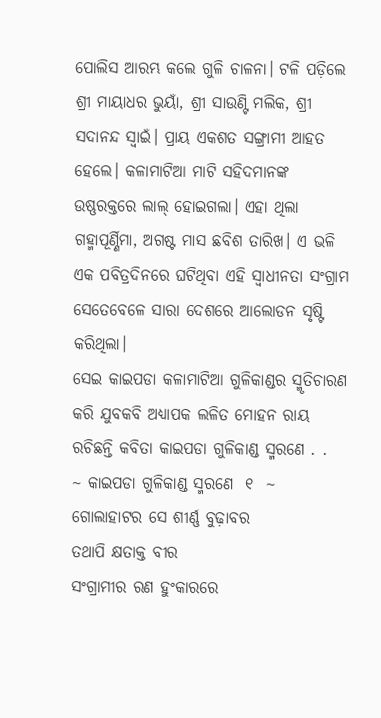ପୋଲିସ ଆରମ୍ଭ କଲେ ଗୁଳି ଚାଳନା। ଟଳି ପଡ଼ିଲେ ଶ୍ରୀ ମାୟାଧର ଭୁୟାଁ, ଶ୍ରୀ ସାଉଣ୍ଟି ମଲିକ, ଶ୍ରୀ ସଦାନନ୍ଦ ସ୍ଵାଇଁ। ପ୍ରାୟ ଏକଶତ ସଙ୍ଗ୍ରାମୀ ଆହତ ହେଲେ। କଳାମାଟିଆ ମାଟି ସହିଦମାନଙ୍କ ଉଷ୍ଣରକ୍ତରେ ଲାଲ୍ ହୋଇଗଲା। ଏହା ଥିଲା ଗହ୍ମାପୂର୍ଣ୍ଣିମା, ଅଗଷ୍ଟ ମାସ ଛବିଶ ତାରିଖ। ଏ ଭଳି ଏକ ପବିତ୍ରଦିନରେ ଘଟିଥିବା ଏହି ସ୍ଵାଧୀନତା ସଂଗ୍ରାମ ସେତେବେଳେ ସାରା ଦେଶରେ ଆଲୋଡନ ସୃଷ୍ଟି କରିଥିଲା।
ସେଇ କାଇପଡା କଳାମାଟିଆ ଗୁଳିକାଣ୍ଡର ସ୍ମୃତିଚାରଣ କରି ଯୁବକବି ଅଧ୍ୟାପକ ଲଳିତ ମୋହନ ରାୟ ରଚିଛନ୍ତି କବିତା କାଇପଡା ଗୁଳିକାଣ୍ଡ ସ୍ମରଣେ . .
~ କାଇପଡା ଗୁଳିକାଣ୍ଡ ସ୍ମରଣେ  ୧  ~
ଗୋଲାହାଟର ସେ ଶୀର୍ଣ୍ଣ ବୁଢ଼ାବର
ତଥାପି କ୍ଷତାକ୍ତ ବୀର
ସଂଗ୍ରାମୀର ରଣ ହୁଂକାରରେ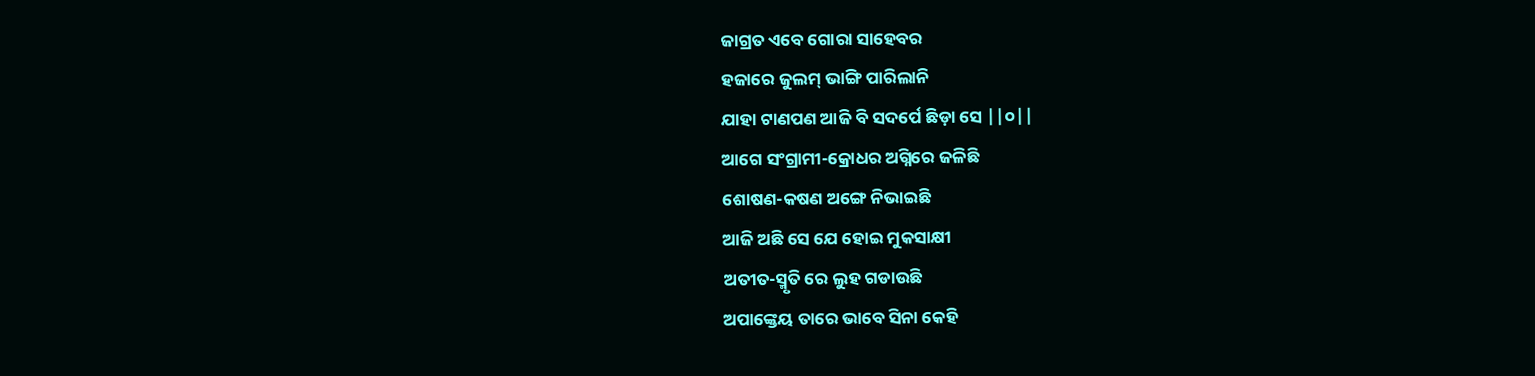ଜାଗ୍ରତ ଏବେ ଗୋରା ସାହେବର
ହଜାରେ ଜୁଲମ୍ ଭାଙ୍ଗି ପାରିଲାନି
ଯାହା ଟାଣପଣ ଆଜି ବି ସଦର୍ପେ ଛିଡ଼ା ସେ ||୦||
ଆଗେ ସଂଗ୍ରାମୀ-କ୍ରୋଧର ଅଗ୍ନିରେ ଜଳିଛି
ଶୋଷଣ-କଷଣ ଅଙ୍ଗେ ନିଭାଇଛି
ଆଜି ଅଛି ସେ ଯେ ହୋଇ ମୁକସାକ୍ଷୀ
ଅତୀତ-ସ୍ମୃତି ରେ ଲୁହ ଗଡାଉଛି
ଅପାଙ୍କ୍ତେୟ ତାରେ ଭାବେ ସିନା କେହି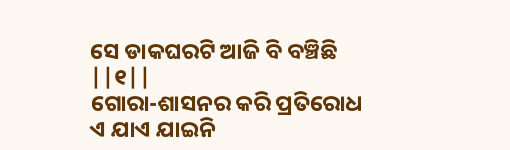ସେ ଡାକଘରଟି ଆଜି ବି ବଞ୍ଚିଛି ||୧||
ଗୋରା-ଶାସନର କରି ପ୍ରତିରୋଧ
ଏ ଯାଏ ଯାଇନି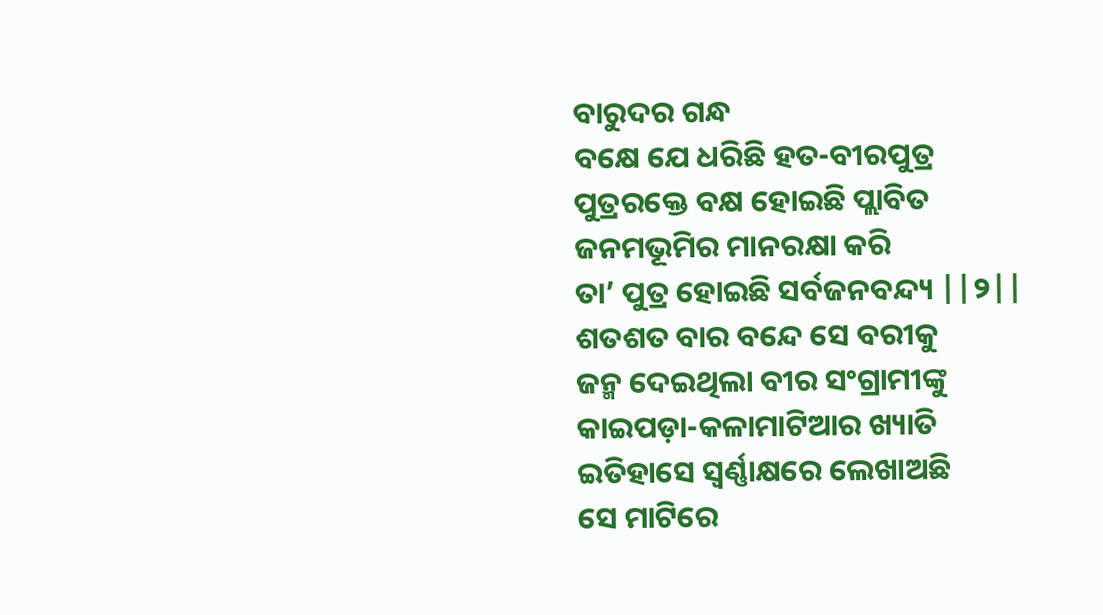ବାରୁଦର ଗନ୍ଧ
ବକ୍ଷେ ଯେ ଧରିଛି ହତ-ବୀରପୁତ୍ର
ପୁତ୍ରରକ୍ତେ ବକ୍ଷ ହୋଇଛି ପ୍ଲାବିତ
ଜନମଭୂମିର ମାନରକ୍ଷା କରି
ତା’ ପୁତ୍ର ହୋଇଛି ସର୍ବଜନବନ୍ଦ୍ୟ ||୨||
ଶତଶତ ବାର ବନ୍ଦେ ସେ ବରୀକୁ
ଜନ୍ମ ଦେଇଥିଲା ବୀର ସଂଗ୍ରାମୀଙ୍କୁ
କାଇପଡ଼ା-କଳାମାଟିଆର ଖ୍ୟାତି
ଇତିହାସେ ସ୍ଵର୍ଣ୍ଣାକ୍ଷରେ ଲେଖାଅଛି
ସେ ମାଟିରେ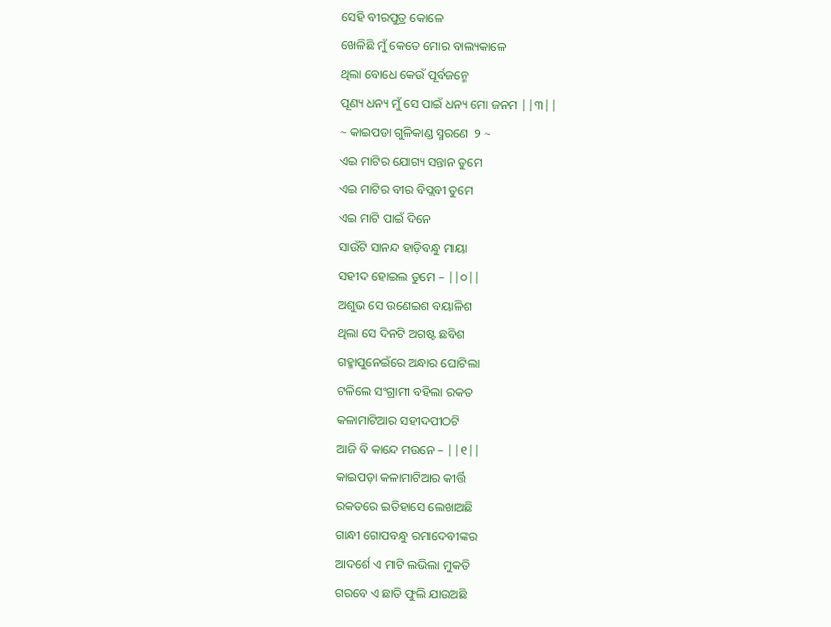ସେହି ବୀରପୁତ୍ର କୋଳେ
ଖେଳିଛି ମୁଁ କେତେ ମୋର ବାଲ୍ୟକାଳେ
ଥିଲା ବୋଧେ କେଉଁ ପୂର୍ବଜନ୍ମେ
ପୂଣ୍ୟ ଧନ୍ୟ ମୁଁ ସେ ପାଇଁ ଧନ୍ୟ ମୋ ଜନମ ||୩||
~ କାଇପଡା ଗୁଳିକାଣ୍ଡ ସ୍ମରଣେ  ୨ ~
ଏଇ ମାଟିର ଯୋଗ୍ୟ ସନ୍ତାନ ତୁମେ
ଏଇ ମାଟିର ବୀର ବିପ୍ଲବୀ ତୁମେ
ଏଇ ମାଟି ପାଇଁ ଦିନେ
ସାଉଁଟି ସାନନ୍ଦ ହାଡ଼ିବନ୍ଧୁ ମାୟା
ସହୀଦ ହୋଇଲ ତୁମେ – ||୦||
ଅଶୁଭ ସେ ଉଣେଇଶ ବୟାଳିଶ
ଥିଲା ସେ ଦିନଟି ଅଗଷ୍ଟ ଛବିଶ
ଗହ୍ମାପୁନେଇଁରେ ଅନ୍ଧାର ଘୋଟିଲା
ଟଳିଲେ ସଂଗ୍ରାମୀ ବହିଲା ରକତ
କଳାମାଟିଆର ସହୀଦପୀଠଟି
ଆଜି ବି କାନ୍ଦେ ମଉନେ – ||୧||
କାଇପଡ଼ା କଳାମାଟିଆର କୀର୍ତ୍ତି
ରକତରେ ଇତିହାସେ ଲେଖାଅଛି
ଗାନ୍ଧୀ ଗୋପବନ୍ଧୁ ରମାଦେବୀଙ୍କର
ଆଦର୍ଶେ ଏ ମାଟି ଲଭିଲା ମୁକତି
ଗରବେ ଏ ଛାତି ଫୁଲି ଯାଉଅଛି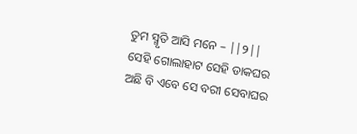ତୁମ ସ୍ମୃତି ଆସି ମନେ – ||୨||
ସେହି ଗୋଲାହାଟ ସେହି ଡାକଘର
ଅଛି ବି ଏବେ ସେ ବରୀ ସେବାଘର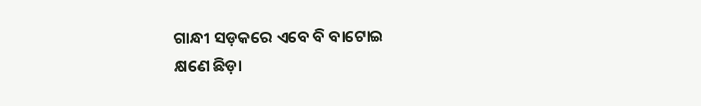ଗାନ୍ଧୀ ସଡ଼କରେ ଏବେ ବି ବାଟୋଇ
କ୍ଷଣେ ଛିଡ଼ା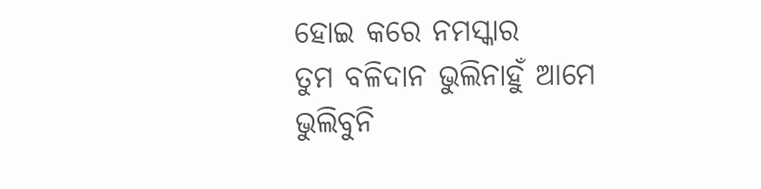ହୋଇ କରେ ନମସ୍କାର
ତୁମ ବଳିଦାନ ଭୁଲିନାହୁଁ ଆମେ
ଭୁଲିବୁନି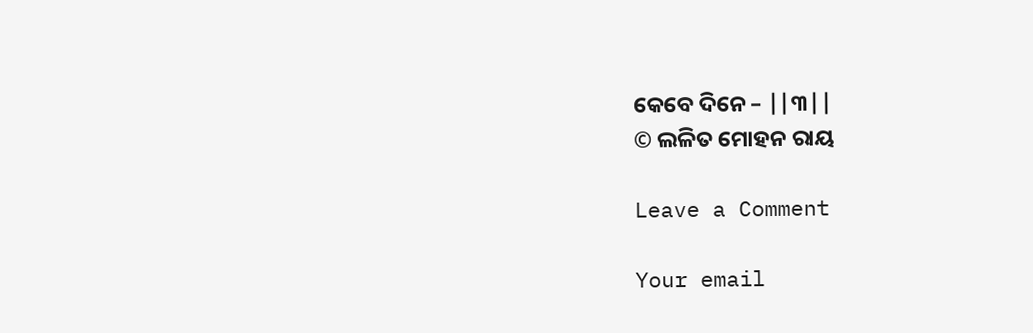କେବେ ଦିନେ – ||୩||
© ଲଳିତ ମୋହନ ରାୟ

Leave a Comment

Your email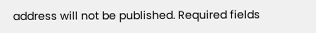address will not be published. Required fields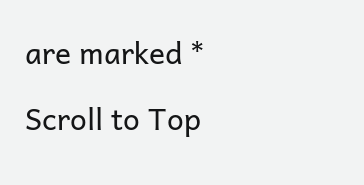are marked *

Scroll to Top